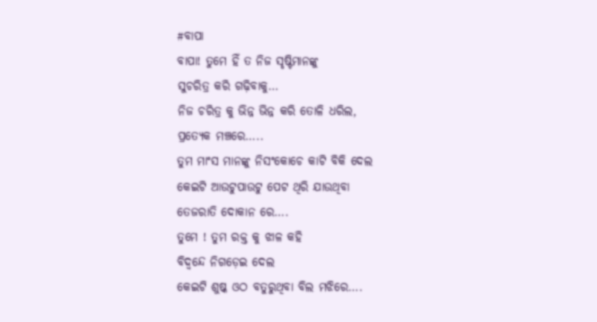#ବାପା
ବାପା! ତୁମେ ହିଁ ତ ନିଜ ସୃଷ୍ଟିମାନଙ୍କୁ
ସୁଚରିତ୍ର କରି ଗଢ଼ିବାକୁ…
ନିଜ ଚରିତ୍ର କୁ ଭିନ୍ନ ଭିନ୍ନ କରି ତୋଳି ଧରିଲ,
ପ୍ରତ୍ୟେକ ମଞ୍ଚରେ…..
ତୁମ ମାଂସ ମାନଙ୍କୁ ନିସଂକୋଚେ କାଟି ବିକି ଦେଲ
କେଇଟି ଆଉଟୁପାଉଟୁ ପେଟ ଥିରି ଯାଉଥିବା
ତେଜରାତି ଦୋକାନ ରେ….
ତୁମେ ! ତୁମ ରକ୍ତ କୁ ଝାଳ କହି
ବିଦ୍ବନ୍ଦେ ନିଗଡ଼େଇ ଦେଲ
କେଇଟି ଶୁଷ୍କ ଓଠ ବତୁରୁଥିବା ବିଲ ମଝିରେ….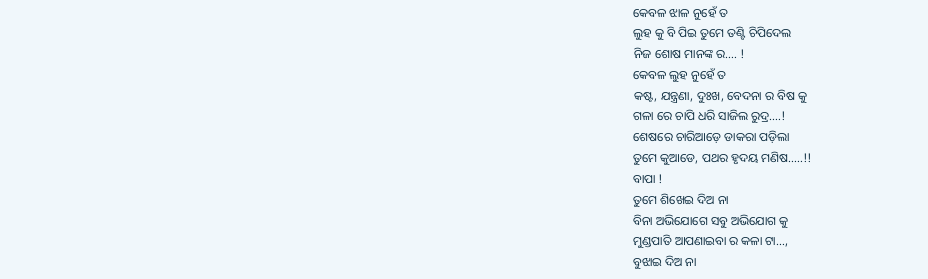କେବଳ ଝାଳ ନୁହେଁ ତ
ଲୁହ କୁ ବି ପିଇ ତୁମେ ତଣ୍ଟି ଚିପିଦେଲ
ନିଜ ଶୋଷ ମାନଙ୍କ ର…. !
କେବଳ ଲୁହ ନୁହେଁ ତ
କଷ୍ଟ, ଯନ୍ତ୍ରଣା, ଦୁଃଖ, ବେଦନା ର ବିଷ କୁ
ଗଳା ରେ ଚାପି ଧରି ସାଜିଲ ରୁଦ୍ର….!
ଶେଷରେ ଚାରିଆଡ଼େ ଡାକରା ପଡ଼ିଲା
ତୁମେ କୁଆଡେ, ପଥର ହୃଦୟ ମଣିଷ…..!!
ବାପା !
ତୁମେ ଶିଖେଇ ଦିଅ ନା
ବିନା ଅଭିଯୋଗେ ସବୁ ଅଭିଯୋଗ କୁ
ମୁଣ୍ଡପାତି ଆପଣାଇବା ର କଳା ଟା…,
ବୁଝାଇ ଦିଅ ନା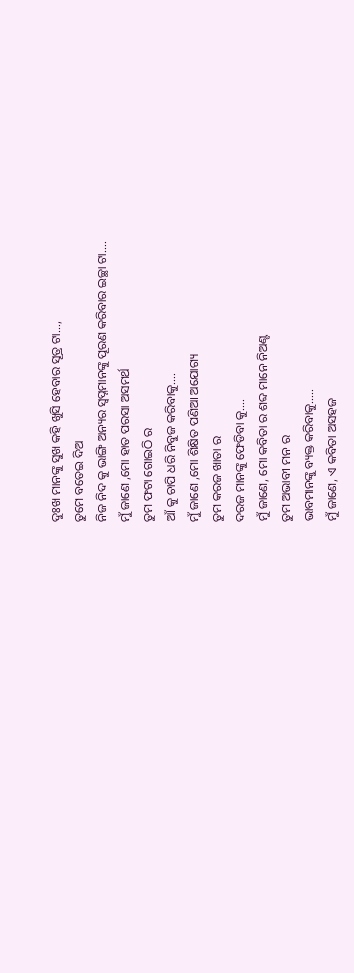ଦୁଃଖ ମାନଙ୍କୁ ସୁଖ କହି ଖୁସି ହେବାର ସୂତ୍ର ଟା…,
ତୁମେ ବତେଇ ଦିଅ
ନିଜ ନିଦ କୁ ଭାଙ୍ଗି ଅନ୍ୟର ସ୍ଵପ୍ନମାନଙ୍କୁ ପୂରଣ କରିବାର ଇଚ୍ଛା ଟା….
ମୁଁ ଜାଣେ ,ମୋ ହାତ ପରସା ଅସମର୍ଥ
ତୁମ ଫଟା ଗୋଇଠି ର
ଆଁ କୁ ଚାପି ଧରି ନିବୁଜ କରିବାକୁ….
ମୁଁ ଜାଣେ ,ମୋ ଶିକ୍ଷିତ ପଣିଆ ଅଯୋଗ୍ୟ
ତୁମ କରଜ ଖାତା ର
ଦରଜ ମାନଙ୍କୁ ଫେଡିବା କୁ….
ମୁଁ ଜାଣେ, ମୋ କବିତା ର ଶବ୍ଦ ମାନେ ନିଅଣ୍ଟ
ତୁମ ଅଭାବୀ ମନ ର
ଭାବମାନଙ୍କୁ ବ୍ୟକ୍ତ କରିବାକୁ…..
ମୁଁ ଜାଣେ, ଏ କବିତା ଅସହଜ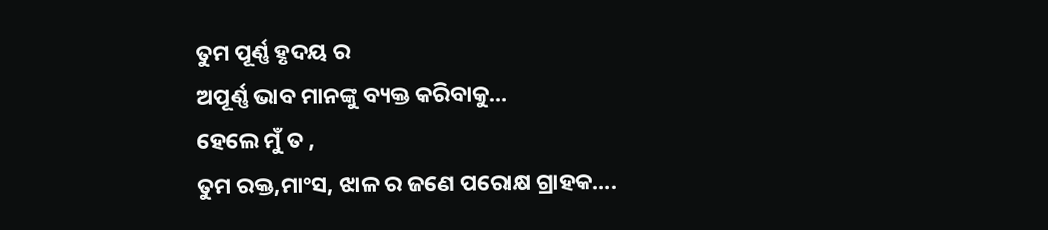ତୁମ ପୂର୍ଣ୍ଣ ହୃଦୟ ର
ଅପୂର୍ଣ୍ଣ ଭାବ ମାନଙ୍କୁ ବ୍ୟକ୍ତ କରିବାକୁ…
ହେଲେ ମୁଁ ତ ,
ତୁମ ରକ୍ତ,ମାଂସ, ଝାଳ ର ଜଣେ ପରୋକ୍ଷ ଗ୍ରାହକ….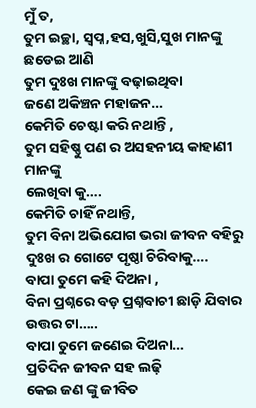ମୁଁ ତ,
ତୁମ ଇଚ୍ଛା, ସ୍ବପ୍ନ,ହସ,ଖୁସି,ସୁଖ ମାନଙ୍କୁ ଛଡେଇ ଆଣି
ତୁମ ଦୁଃଖ ମାନଙ୍କୁ ବଢ଼ାଇଥିବା
ଜଣେ ଅକିଞ୍ଚନ ମହାଜନ…
କେମିତି ଚେଷ୍ଟା କରି ନଥାନ୍ତି ,
ତୁମ ସହିଷ୍ଣୁ ପଣ ର ଅସହନୀୟ କାହାଣୀ ମାନଙ୍କୁ
ଲେଖିବା କୁ….
କେମିତି ଚାହିଁ ନଥାନ୍ତି,
ତୁମ ବିନା ଅଭିଯୋଗ ଭରା ଜୀବନ ବହିରୁ
ଦୁଃଖ ର ଗୋଟେ ପୃଷ୍ଠା ଚିରିବାକୁ….
ବାପା ତୁମେ କହି ଦିଅନା ,
ବିନା ପ୍ରଶ୍ନରେ ବଡ଼ ପ୍ରଶ୍ନବାଚୀ ଛାଡ଼ି ଯିବାର ଉତ୍ତର ଟା…..
ବାପା ତୁମେ ଜଣେଇ ଦିଅନା…
ପ୍ରତିଦିନ ଜୀବନ ସହ ଲଢ଼ି
କେଇ ଜଣ ଙ୍କୁ ଜୀବିତ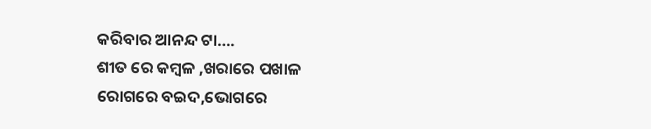କରିବାର ଆନନ୍ଦ ଟା….
ଶୀତ ରେ କମ୍ବଳ ,ଖରାରେ ପଖାଳ
ରୋଗରେ ବଇଦ,ଭୋଗରେ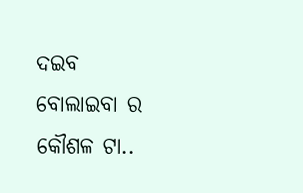ଦଇବ
ବୋଲାଇବା ର କୌଶଳ ଟା..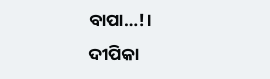ବାପା…!।
ଦୀପିକା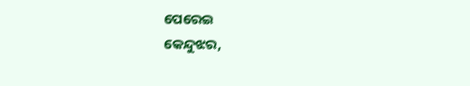ପେରେଇ
କେନ୍ଦୁଝର,